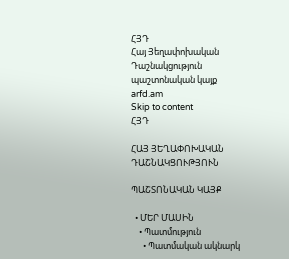ՀՅԴ
Հայ Յեղափոխական Դաշնակցություն պաշտոնական կայք arfd.am
Skip to content
ՀՅԴ

ՀԱՅ ՅԵՂԱՓՈԽԱԿԱՆ ԴԱՇՆԱԿՑՈՒԹՅՈՒՆ

ՊԱՇՏՈՆԱԿԱՆ ԿԱՅՔ

  • ՄԵՐ ՄԱՍԻՆ
    • Պատմություն
      • Պատմական ակնարկ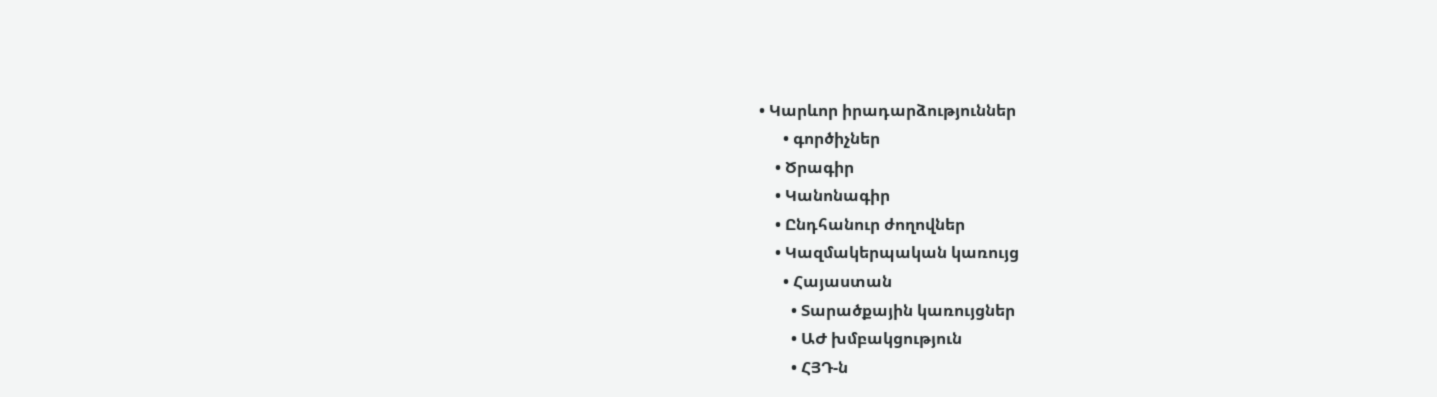• Կարևոր իրադարձություններ
      • գործիչներ
    • Ծրագիր
    • Կանոնագիր
    • Ընդհանուր ժողովներ
    • Կազմակերպական կառույց
      • Հայաստան
        • Տարածքային կառույցներ
        • ԱԺ խմբակցություն
        • ՀՅԴ-ն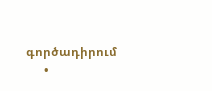գործադիրում
      •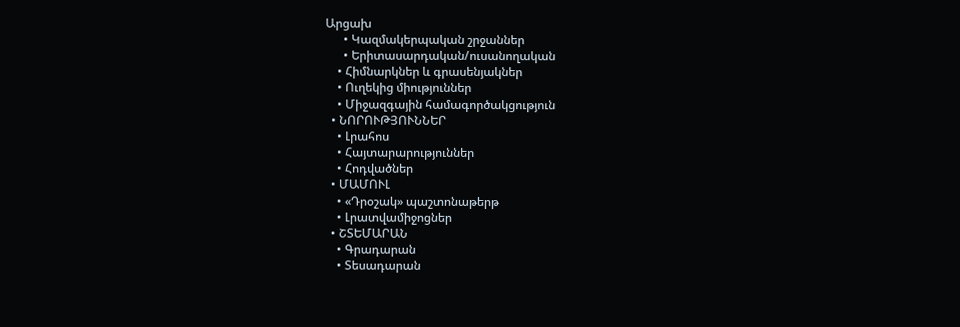Արցախ
      • Կազմակերպական շրջաններ
      • Երիտասարդական/ուսանողական
    • Հիմնարկներ և գրասենյակներ
    • Ուղեկից միություններ
    • Միջազգային համագործակցություն
  • ՆՈՐՈՒԹՅՈՒՆՆԵՐ
    • Լրահոս
    • Հայտարարություններ
    • Հոդվածներ
  • ՄԱՄՈՒԼ
    • «Դրօշակ» պաշտոնաթերթ
    • Լրատվամիջոցներ
  • ՇՏԵՄԱՐԱՆ
    • Գրադարան
    • Տեսադարան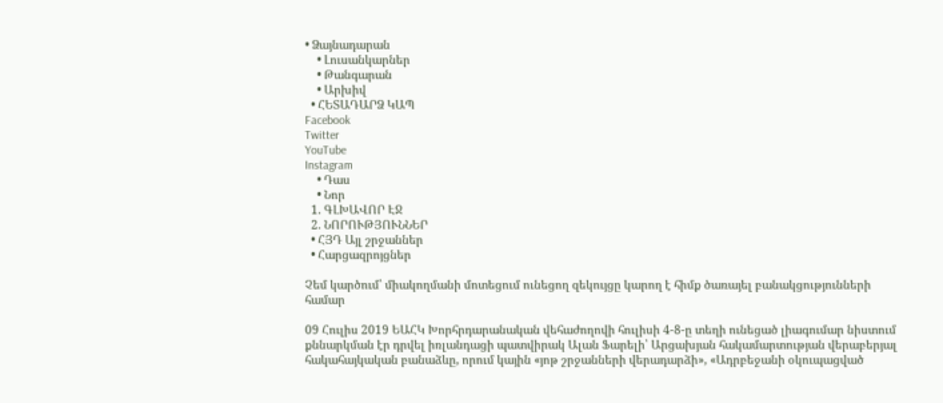• Ձայնադարան
    • Լուսանկարներ
    • Թանգարան
    • Արխիվ
  • ՀԵՏԱԴԱՐՁ ԿԱՊ
Facebook
Twitter
YouTube
Instagram
    • Դաս
    • Նոր
  1. ԳԼԽԱՎՈՐ ԷՋ
  2. ՆՈՐՈՒԹՅՈՒՆՆԵՐ
  • ՀՅԴ Այլ շրջաններ
  • Հարցազրոյցներ

Չեմ կարծում՝ միակողմանի մոտեցում ունեցող զեկույցը կարող է հիմք ծառայել բանակցությունների համար

09 Հուլիս 2019 ԵԱՀԿ Խորհրդարանական վեհաժողովի հուլիսի 4-8-ը տեղի ունեցած լիագումար նիստում քննարկման էր դրվել իռլանդացի պատվիրակ Ալան Ֆարելի՝ Արցախյան հակամարտության վերաբերյալ հակահայկական բանաձևը, որում կային «յոթ շրջանների վերադարձի», «Ադրբեջանի օկուպացված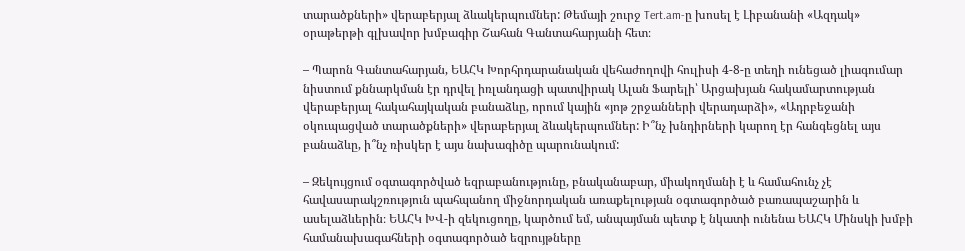տարածքների» վերաբերյալ ձևակերպումներ: Թեմայի շուրջ Tert.am-ը խոսել է Լիբանանի «Ազդակ» օրաթերթի գլխավոր խմբագիր Շահան Գանտահարյանի հետ։

– Պարոն Գանտահարյան, ԵԱՀԿ Խորհրդարանական վեհաժողովի հուլիսի 4-8-ը տեղի ունեցած լիագումար նիստում քննարկման էր դրվել իռլանդացի պատվիրակ Ալան Ֆարելի՝ Արցախյան հակամարտության վերաբերյալ հակահայկական բանաձևը, որում կային «յոթ շրջանների վերադարձի», «Ադրբեջանի օկուպացված տարածքների» վերաբերյալ ձևակերպումներ: Ի՞նչ խնդիրների կարող էր հանգեցնել այս բանաձևը, ի՞նչ ռիսկեր է այս նախագիծը պարունակում:

– Զեկույցում օգտագործված եզրաբանությունը, բնականաբար, միակողմանի է և համահունչ չէ հավասարակշռություն պահպանող միջնորդական առաքելության օգտագործած բառապաշարին և ասելաձևերին։ ԵԱՀԿ ԽՎ-ի զեկուցողը, կարծում եմ, անպայման պետք է նկատի ունենա ԵԱՀԿ Մինսկի խմբի համանախագահների օգտագործած եզրույթները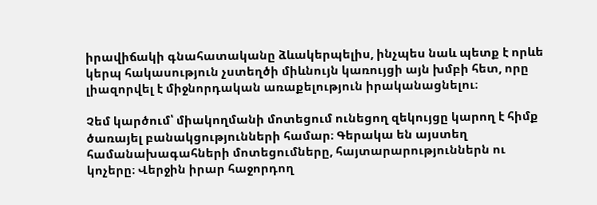իրավիճակի գնահատականը ձևակերպելիս, ինչպես նաև պետք է որևե կերպ հակասություն չստեղծի միևնույն կառույցի այն խմբի հետ, որը լիազորվել է միջնորդական առաքելություն իրականացնելու։

Չեմ կարծում՝ միակողմանի մոտեցում ունեցող զեկույցը կարող է հիմք ծառայել բանակցությունների համար։ Գերակա են այստեղ համանախագահների մոտեցումները, հայտարարություններն ու կոչերը։ Վերջին իրար հաջորդող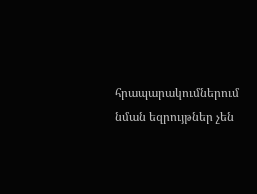հրապարակումներում նման եզրույթներ չեն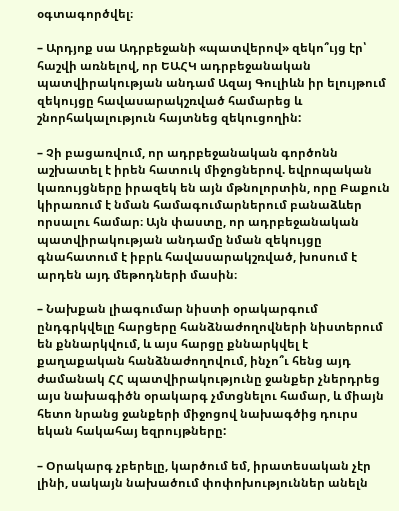օգտագործվել։

– Արդյոք սա Ադրբեջանի «պատվերով» զեկո՞ւյց էր՝ հաշվի առնելով, որ ԵԱՀԿ ադրբեջանական պատվիրակության անդամ Ազայ Գուլիևն իր ելույթում զեկույցը հավասարակշռված համարեց և շնորհակալություն հայտնեց զեկուցողին:

– Չի բացառվում, որ ադրբեջանական գործոնն աշխատել է իրեն հատուկ միջոցներով. եվրոպական կառույցները իրազեկ են այն մթնոլորտին, որը Բաքուն կիրառում է նման համագումարներում բանաձևեր որսալու համար։ Այն փաստը, որ ադրբեջանական պատվիրակության անդամը նման զեկույցը գնահատում է իբրև հավասարակշռված, խոսում է արդեն այդ մեթոդների մասին։

– Նախքան լիագումար նիստի օրակարգում ընդգրկվելը հարցերը հանձնաժողովների նիստերում են քննարկվում, և այս հարցը քննարկվել է քաղաքական հանձնաժողովում, ինչո՞ւ հենց այդ ժամանակ ՀՀ պատվիրակությունը ջանքեր չներդրեց այս նախագիծն օրակարգ չմտցնելու համար, և միայն հետո նրանց ջանքերի միջոցով նախագծից դուրս եկան հակահայ եզրույթները:

– Օրակարգ չբերելը, կարծում եմ, իրատեսական չէր լինի, սակայն նախածում փոփոխություններ անելն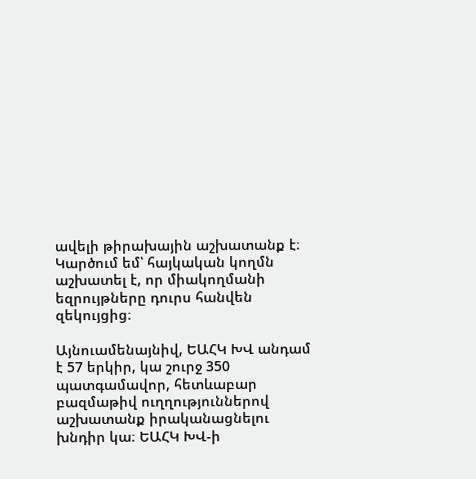ավելի թիրախային աշխատանք է։ Կարծում եմ՝ հայկական կողմն աշխատել է, որ միակողմանի եզրույթները դուրս հանվեն զեկույցից։

Այնուամենայնիվ, ԵԱՀԿ ԽՎ անդամ է 57 երկիր, կա շուրջ 350 պատգամավոր, հետևաբար բազմաթիվ ուղղություններով աշխատանք իրականացնելու խնդիր կա։ ԵԱՀԿ ԽՎ-ի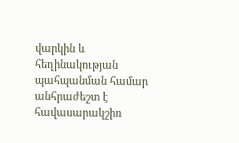վարկին և հեղինակության պահպանման համար անհրաժեշտ է հավասարակշիռ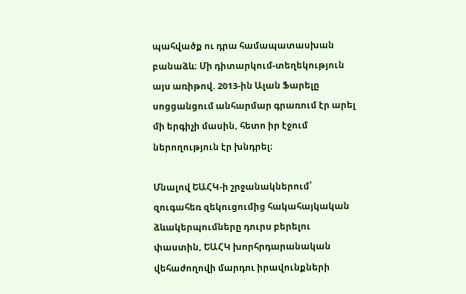պահվածք ու դրա համապատասխան բանաձև։ Մի դիտարկում-տեղեկություն այս առիթով. 2013-ին Ալան Ֆարելը սոցցանցում անհարմար գրառում էր արել մի երգիչի մասին, հետո իր էջում ներողություն էր խնդրել։

Մնալով ԵԱՀԿ-ի շրջանակներում՝ զուգահեռ զեկուցումից հակահայկական ձևակերպումները դուրս բերելու փաստին, ԵԱՀԿ խորհրդարանական վեհաժողովի մարդու իրավունքների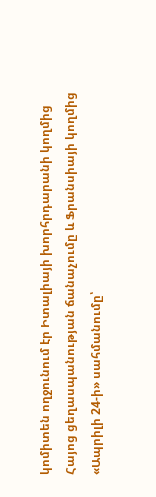կոմիտեն ողջունում էր Իտալիայի խորհրդարանի կողմից Հայոց ցեղասպանության ճանաչումը և Ֆրանսիայի կողմից «Ապրիլի 24-ի» սահմանումը՝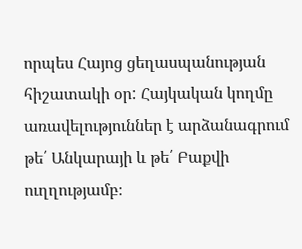որպես Հայոց ցեղասպանության հիշատակի օր: Հայկական կողմը առավելություններ է արձանագրում թե՛ Անկարայի և թե՛ Բաքվի ուղղությամբ։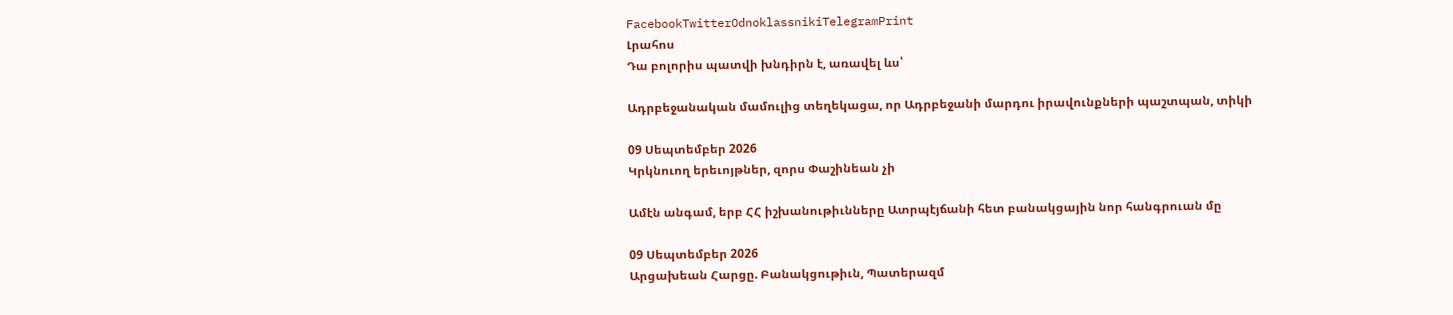FacebookTwitterOdnoklassnikiTelegramPrint
Լրահոս
Դա բոլորիս պատվի խնդիրն է, առավել ևս՝

Ադրբեջանական մամուլից տեղեկացա, որ Ադրբեջանի մարդու իրավունքների պաշտպան, տիկի

09 Սեպտեմբեր 2026
Կրկնուող երեւոյթներ, զորս Փաշինեան չի

Ամէն անգամ, երբ ՀՀ իշխանութիւնները Ատրպէյճանի հետ բանակցային նոր հանգրուան մը

09 Սեպտեմբեր 2026
Արցախեան Հարցը. Բանակցութիւն, Պատերազմ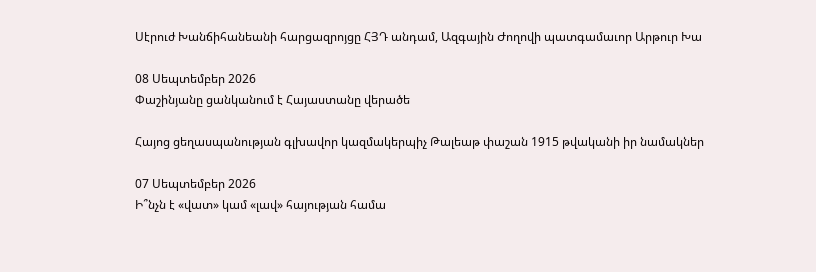Սէրուժ Խանճիհանեանի հարցազրոյցը ՀՅԴ անդամ, Ազգային Ժողովի պատգամաւոր Արթուր Խա

08 Սեպտեմբեր 2026
Փաշինյանը ցանկանում է Հայաստանը վերածե

Հայոց ցեղասպանության գլխավոր կազմակերպիչ Թալեաթ փաշան 1915 թվականի իր նամակներ

07 Սեպտեմբեր 2026
Ի՞նչն է «վատ» կամ «լավ» հայության համա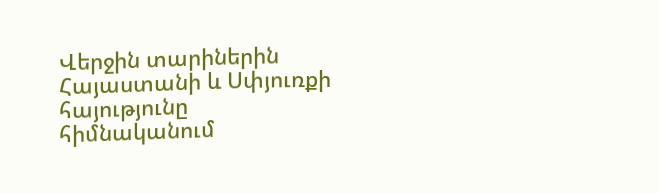Վերջին տարիներին Հայաստանի և Սփյուռքի հայությունը հիմնականում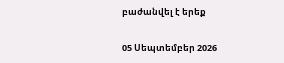բաժանվել է երեք

05 Սեպտեմբեր 2026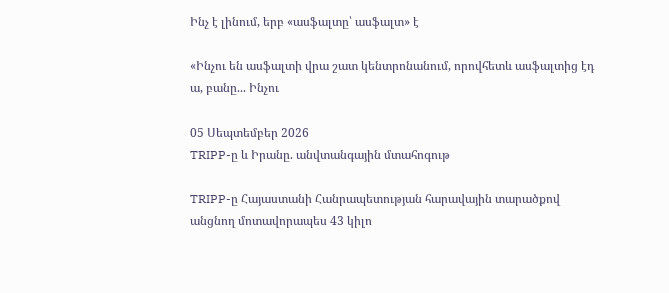Ինչ է լինում, երբ «ասֆալտը՝ ասֆալտ» է

«Ինչու են ասֆալտի վրա շատ կենտրոնանում, որովհետև ասֆալտից էդ ա, բանը... Ինչու

05 Սեպտեմբեր 2026
TRIPP-ը և Իրանը. անվտանգային մտահոգութ

TRIPP-ը Հայաստանի Հանրապետության հարավային տարածքով անցնող մոտավորապես 43 կիլո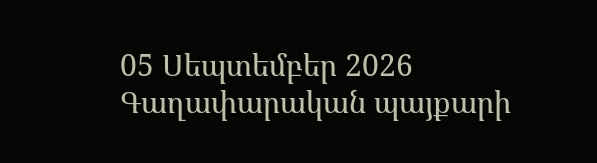05 Սեպտեմբեր 2026
Գաղափարական պայքարի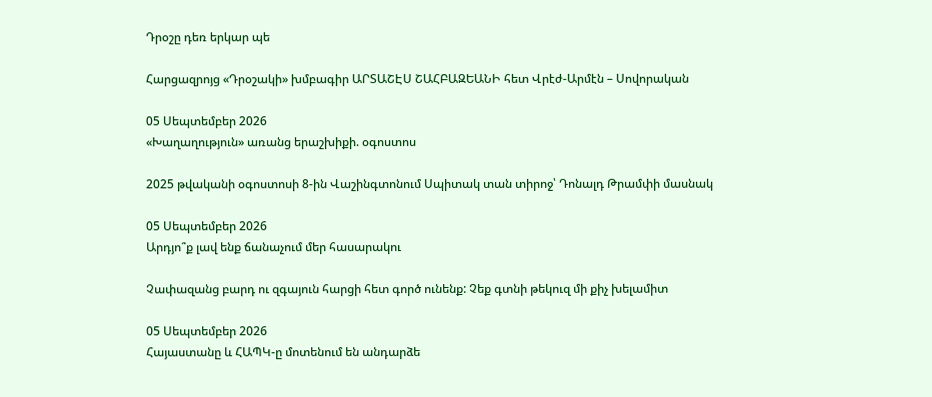Դրօշը դեռ երկար պե

Հարցազրոյց «Դրօշակի» խմբագիր ԱՐՏԱՇԷՍ ՇԱՀԲԱԶԵԱՆԻ հետ Վրէժ-Արմէն – Սովորական

05 Սեպտեմբեր 2026
«Խաղաղություն» առանց երաշխիքի. օգոստոս

2025 թվականի օգոստոսի 8-ին Վաշինգտոնում Սպիտակ տան տիրոջ՝ Դոնալդ Թրամփի մասնակ

05 Սեպտեմբեր 2026
Արդյո՞ք լավ ենք ճանաչում մեր հասարակու

Չափազանց բարդ ու զգայուն հարցի հետ գործ ունենք: Չեք գտնի թեկուզ մի քիչ խելամիտ

05 Սեպտեմբեր 2026
Հայաստանը և ՀԱՊԿ-ը մոտենում են անդարձե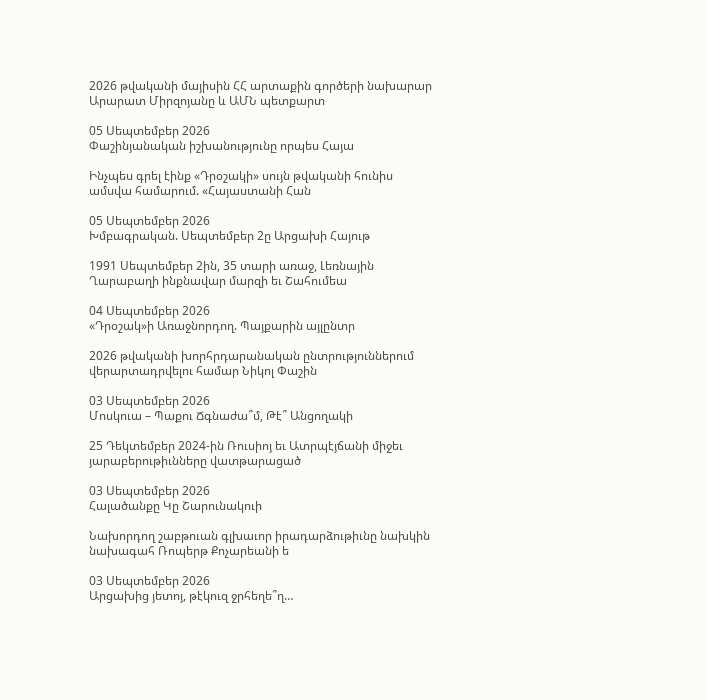2026 թվականի մայիսին ՀՀ արտաքին գործերի նախարար Արարատ Միրզոյանը և ԱՄՆ պետքարտ

05 Սեպտեմբեր 2026
Փաշինյանական իշխանությունը որպես Հայա

Ինչպես գրել էինք «Դրօշակի» սույն թվականի հունիս ամսվա համարում. «Հայաստանի Հան

05 Սեպտեմբեր 2026
Խմբագրական. Սեպտեմբեր 2ը Արցախի Հայութ

1991 Սեպտեմբեր 2ին, 35 տարի առաջ, Լեռնային Ղարաբաղի ինքնավար մարզի եւ Շահումեա

04 Սեպտեմբեր 2026
«Դրօշակ»ի Առաջնորդող. Պայքարին այլընտր

2026 թվականի խորհրդարանական ընտրություններում վերարտադրվելու համար Նիկոլ Փաշին

03 Սեպտեմբեր 2026
Մոսկուա – Պաքու Ճգնաժա՞մ, Թէ՞ Անցողակի

25 Դեկտեմբեր 2024-ին Ռուսիոյ եւ Ատրպէյճանի միջեւ յարաբերութիւնները վատթարացած

03 Սեպտեմբեր 2026
Հալածանքը Կը Շարունակուի

Նախորդող շաբթուան գլխաւոր իրադարձութիւնը նախկին նախագահ Ռոպերթ Քոչարեանի ե

03 Սեպտեմբեր 2026
Արցախից յետոյ, թէկուզ ջրհեղե՞ղ…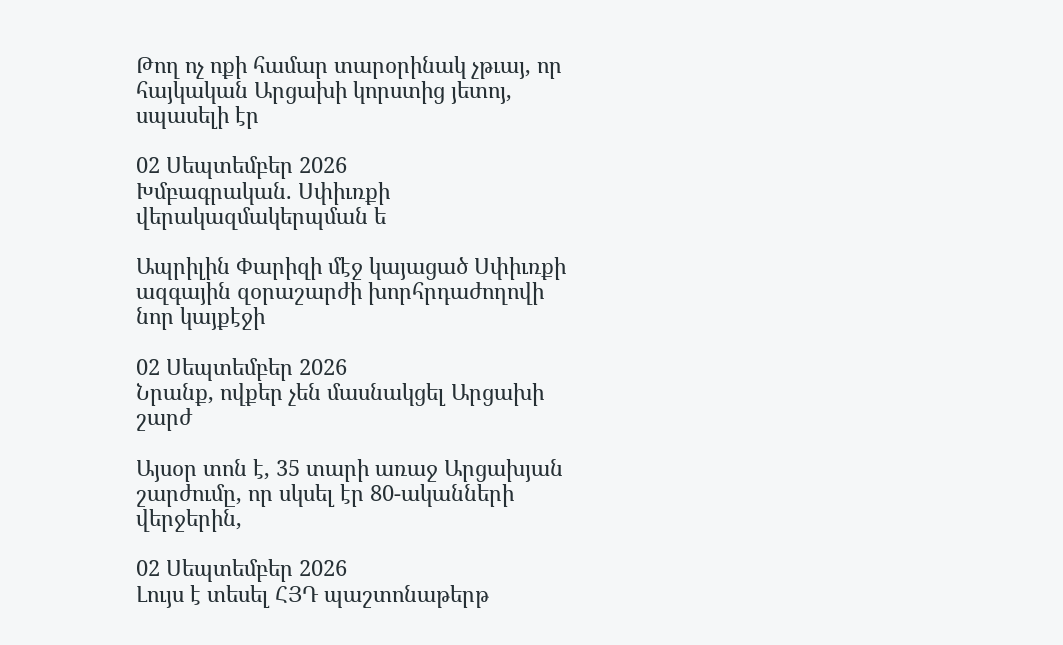Թող ոչ ոքի համար տարօրինակ չթւայ, որ հայկական Արցախի կորստից յետոյ, սպասելի էր

02 Սեպտեմբեր 2026
Խմբագրական. Սփիւռքի վերակազմակերպման ե

Ապրիլին Փարիզի մէջ կայացած Սփիւռքի ազգային զօրաշարժի խորհրդաժողովի նոր կայքէջի

02 Սեպտեմբեր 2026
Նրանք, ովքեր չեն մասնակցել Արցախի շարժ

Այսօր տոն է, 35 տարի առաջ Արցախյան շարժումը, որ սկսել էր 80-ականների վերջերին,

02 Սեպտեմբեր 2026
Լույս է տեսել ՀՅԴ պաշտոնաթերթ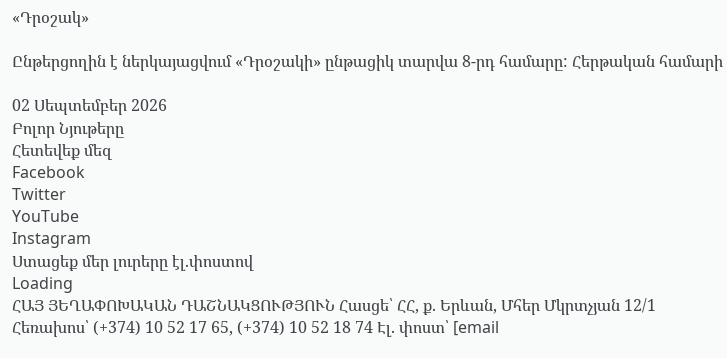«Դրօշակ»

Ընթերցողին է ներկայացվում «Դրօշակի» ընթացիկ տարվա 8-րդ համարը: Հերթական համարի

02 Սեպտեմբեր 2026
Բոլոր Նյութերը
Հետեվեք մեզ
Facebook
Twitter
YouTube
Instagram
Ստացեք մեր լուրերը էլ.փոստով
Loading
ՀԱՅ ՅԵՂԱՓՈԽԱԿԱՆ ԴԱՇՆԱԿՑՈՒԹՅՈՒՆ Հասցե՝ ՀՀ, ք. Երևան, Մհեր Մկրտչյան 12/1 Հեռախոս՝ (+374) 10 52 17 65, (+374) 10 52 18 74 Էլ. փոստ՝ [email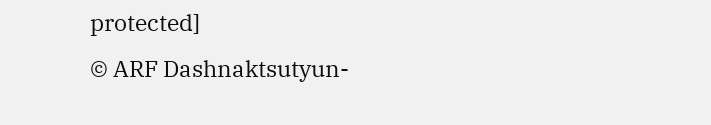protected]
© ARF Dashnaktsutyun-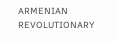ARMENIAN REVOLUTIONARY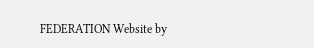FEDERATION Website by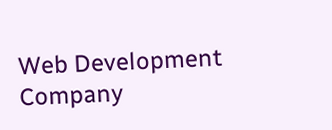Web Development Company